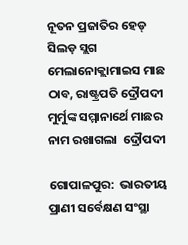ନୂତନ ପ୍ରଜାତିର ହେଡ୍ ସିଲଡ଼ ସ୍ଲଗ ମେଲାନୋକ୍ଲାମାଇସ ମାଛ ଠାବ, ରାଷ୍ଟ୍ରପତି ଦ୍ରୌପଦୀ ମୁର୍ମୁଙ୍କ ସମ୍ମାନାର୍ଥେ ମାଛର ନାମ ରଖାଗଲା  ଦ୍ରୌପଦୀ

ଗୋପାଳପୁର:  ଭାରତୀୟ ପ୍ରାଣୀ ସର୍ବେକ୍ଷଣ ସଂସ୍ଥା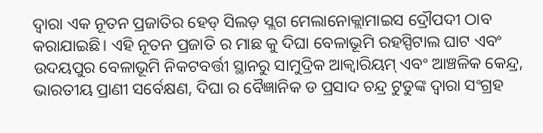ଦ୍ୱାରା ଏକ ନୂତନ ପ୍ରଜାତିର ହେଡ୍ ସିଲଡ଼ ସ୍ଲଗ ମେଲାନୋକ୍ଲାମାଇସ ଦ୍ରୌପଦୀ ଠାବ କରାଯାଇଛି। ଏହି ନୂତନ ପ୍ରଜାତି ର ମାଛ କୁ ଦିଘା ବେଳାଭୂମି ରହସ୍ପିଟାଲ ଘାଟ ଏବଂ ଉଦୟପୁର ବେଳାଭୂମି ନିକଟବର୍ତ୍ତୀ ସ୍ଥାନରୁ ସାମୁଦ୍ରିକ ଆକ୍ୱାରିୟମ୍ ଏବଂ ଆଞ୍ଚଳିକ କେନ୍ଦ୍ର, ଭାରତୀୟ ପ୍ରାଣୀ ସର୍ବେକ୍ଷଣ, ଦିଘା ର ବୈଜ୍ଞାନିକ ଡ ପ୍ରସାଦ ଚନ୍ଦ୍ର ଟୁଡୁଙ୍କ ଦ୍ବାରା ସଂଗ୍ରହ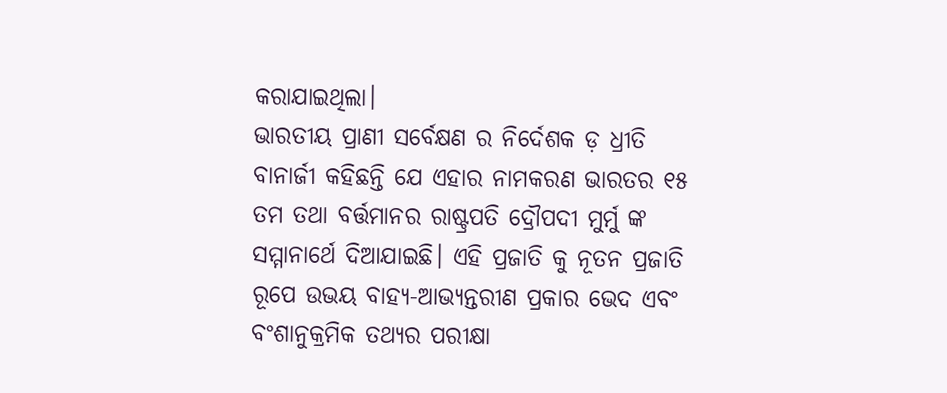କରାଯାଇଥିଲା।
ଭାରତୀୟ ପ୍ରାଣୀ ସର୍ବେକ୍ଷଣ ର ନିର୍ଦେଶକ ଡ଼ ଧ୍ରୀତି ବାନାର୍ଜୀ କହିଛନ୍ତି ଯେ ଏହାର ନାମକରଣ ଭାରତର ୧୫ ତମ ତଥା ବର୍ତ୍ତମାନର ରାଷ୍ଟ୍ରପତି ଦ୍ରୌପଦୀ ମୁର୍ମୁ ଙ୍କ ସମ୍ମାନାର୍ଥେ ଦିଆଯାଇଛି। ଏହି ପ୍ରଜାତି କୁ ନୂତନ ପ୍ରଜାତି ରୂପେ ଉଭୟ ବାହ୍ୟ-ଆଭ୍ୟନ୍ତରୀଣ ପ୍ରକାର ଭେଦ ଏବଂ ବଂଶାନୁକ୍ରମିକ ତଥ୍ୟର ପରୀକ୍ଷା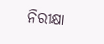ନିରୀକ୍ଷା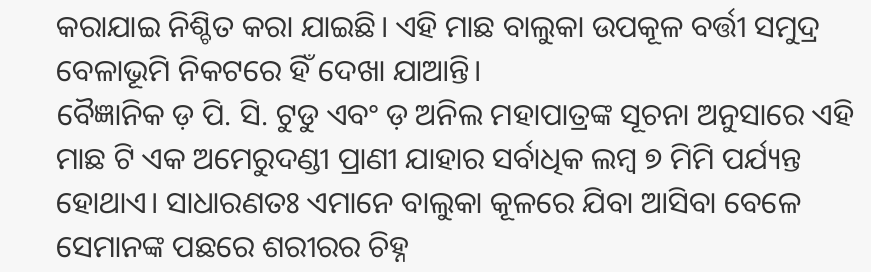କରାଯାଇ ନିଶ୍ଚିତ କରା ଯାଇଛି। ଏହି ମାଛ ବାଲୁକା ଉପକୂଳ ବର୍ତ୍ତୀ ସମୁଦ୍ର ବେଳାଭୂମି ନିକଟରେ ହିଁ ଦେଖା ଯାଆନ୍ତି।
ବୈଜ୍ଞାନିକ ଡ଼ ପି. ସି. ଟୁଡୁ ଏବଂ ଡ଼ ଅନିଲ ମହାପାତ୍ରଙ୍କ ସୂଚନା ଅନୁସାରେ ଏହି ମାଛ ଟି ଏକ ଅମେରୁଦଣ୍ଡୀ ପ୍ରାଣୀ ଯାହାର ସର୍ବାଧିକ ଲମ୍ବ ୭ ମିମି ପର୍ଯ୍ୟନ୍ତ ହୋଥାଏ। ସାଧାରଣତଃ ଏମାନେ ବାଲୁକା କୂଳରେ ଯିବା ଆସିବା ବେଳେ ସେମାନଙ୍କ ପଛରେ ଶରୀରର ଚିହ୍ନ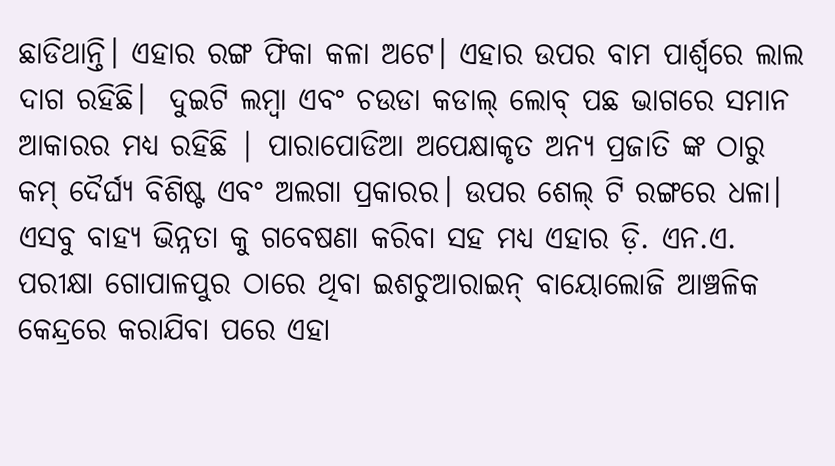ଛାଡିଥାନ୍ତି। ଏହାର ରଙ୍ଗ ଫିକା କଳା ଅଟେ। ଏହାର ଉପର ବାମ ପାର୍ଶ୍ୱରେ ଲାଲ ଦାଗ ରହିଛି।  ଦୁଇଟି ଲମ୍ବା ଏବଂ ଚଉଡା କଡାଲ୍ ଲୋବ୍ ପଛ ଭାଗରେ ସମାନ ଆକାରର ମଧ୍ୟ ରହିଛି | ପାରାପୋଡିଆ ଅପେକ୍ଷାକୃତ ଅନ୍ୟ ପ୍ରଜାତି ଙ୍କ ଠାରୁ କମ୍ ଦୈର୍ଘ୍ୟ ବିଶିଷ୍ଟ ଏବଂ ଅଲଗା ପ୍ରକାରର। ଉପର ଶେଲ୍ ଟି ରଙ୍ଗରେ ଧଳା। ଏସବୁ ବାହ୍ୟ ଭିନ୍ନତା କୁ ଗବେଷଣା କରିବା ସହ ମଧ୍ୟ ଏହାର ଡ଼ି. ଏନ.ଏ. ପରୀକ୍ଷା ଗୋପାଳପୁର ଠାରେ ଥିବା ଇଶଚୁଆରାଇନ୍ ବାୟୋଲୋଜି ଆଞ୍ଚଳିକ କେନ୍ଦ୍ରରେ କରାଯିବା ପରେ ଏହା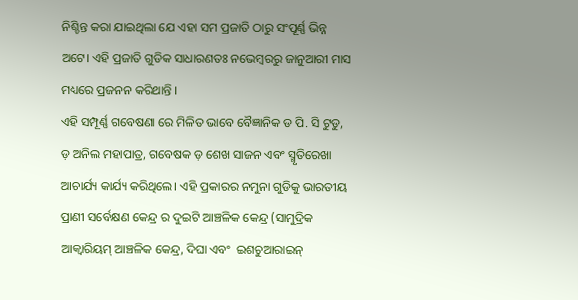ନିଶ୍ଚିନ୍ତ କରା ଯାଇଥିଲା ଯେ ଏହା ସମ ପ୍ରଜାତି ଠାରୁ ସଂପୂର୍ଣ୍ଣ ଭିନ୍ନ ଅଟେ। ଏହି ପ୍ରଜାତି ଗୁଡିକ ସାଧାରଣତଃ ନଭେମ୍ବରରୁ ଜାନୁଆରୀ ମାସ ମଧ୍ୟରେ ପ୍ରଜନନ କରିଥାନ୍ତି ।
ଏହି ସମ୍ପୂର୍ଣ୍ଣ ଗବେଷଣା ରେ ମିଳିତ ଭାବେ ବୈଜ୍ଞାନିକ ଡ ପି. ସି ଟୁଡୁ, ଡ଼ ଅନିଲ ମହାପାତ୍ର, ଗବେଷକ ଡ଼ ଶେଖ ସାଜନ ଏବଂ ସ୍ମୃତିରେଖା ଆଚାର୍ଯ୍ୟ କାର୍ଯ୍ୟ କରିଥିଲେ। ଏହି ପ୍ରକାରର ନମୁନା ଗୁଡିକୁ ଭାରତୀୟ ପ୍ରାଣୀ ସର୍ବେକ୍ଷଣ କେନ୍ଦ୍ର ର ଦୁଇଟି ଆଞ୍ଚଳିକ କେନ୍ଦ୍ର (ସାମୁଦ୍ରିକ ଆକ୍ୱାରିୟମ୍ ଆଞ୍ଚଳିକ କେନ୍ଦ୍ର, ଦିଘା ଏବଂ  ଇଶଚୁଆରାଇନ୍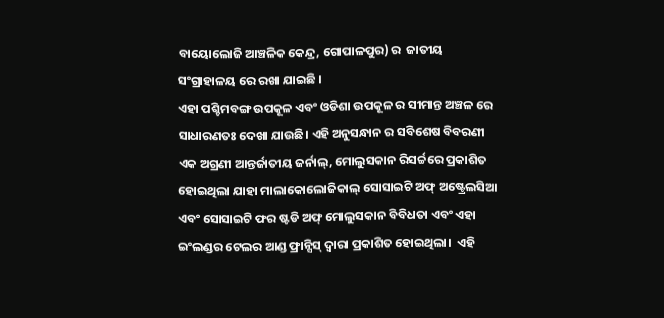ବାୟୋଲୋଜି ଆଞ୍ଚଳିକ କେନ୍ଦ୍ର, ଗୋପାଳପୁର) ର  ଜାତୀୟ ସଂଗ୍ରାହାଳୟ ରେ ରଖା ଯାଇଛି ।
ଏହା ପଶ୍ଚିମବଙ୍ଗ ଉପକୂଳ ଏବଂ ଓଡିଶା ଉପକୂଳ ର ସୀମାନ୍ତ ଅଞ୍ଚଳ ରେ ସାଧାରଣତଃ ଦେଖା ଯାଉଛି। ଏହି ଅନୁସନ୍ଧାନ ର ସବିଶେଷ ବିବରଣୀ  ଏକ ଅଗ୍ରଣୀ ଆନ୍ତର୍ଜାତୀୟ ଜର୍ନାଲ୍, ମୋଲୁସକାନ ରିସର୍ଚ୍ଚରେ ପ୍ରକାଶିତ ହୋଇଥିଲା ଯାହା ମାଲାକୋଲୋଜିକାଲ୍ ସୋସାଇଟି ଅଫ୍ ଅଷ୍ଟ୍ରେଲସିଆ ଏବଂ ସୋସାଇଟି ଫର ଷ୍ଟଡି ଅଫ୍ ମୋଲୁସକାନ ବିବିଧତା ଏବଂ ଏହା ଇଂଲଣ୍ଡର ଟେଲର ଆଣ୍ଡ ଫ୍ରାନ୍ସିସ୍ ଦ୍ୱାରା ପ୍ରକାଶିତ ହୋଇଥିଲା।  ଏହି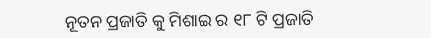ନୂତନ ପ୍ରଜାତି କୁ ମିଶାଇ ର ୧୮ ଟି ପ୍ରଜାତି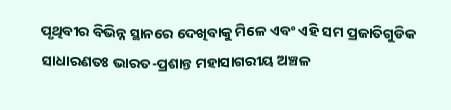ପୃଥିବୀର ବିଭିନ୍ନ ସ୍ଥାନରେ ଦେଖିବାକୁ ମିଳେ ଏବଂ ଏହି ସମ ପ୍ରଜାତିଗୁଡିକ ସାଧାରଣତଃ ଭାରତ-ପ୍ରଶାନ୍ତ ମହାସାଗରୀୟ ଅଞ୍ଚଳ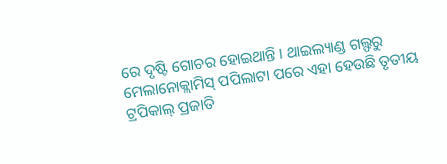ରେ ଦୃଷ୍ଟି ଗୋଚର ହୋଇଥାନ୍ତି । ଥାଇଲ୍ୟାଣ୍ଡ ଗଲ୍ଫରୁ ମେଲାନୋକ୍ଲାମିସ୍ ପପିଲାଟା ପରେ ଏହା ହେଉଛି ତୃତୀୟ ଟ୍ରପିକାଲ୍ ପ୍ରଜାତି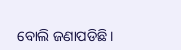ବୋଲି ଜଣାପଡିଛି।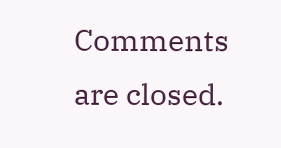Comments are closed.